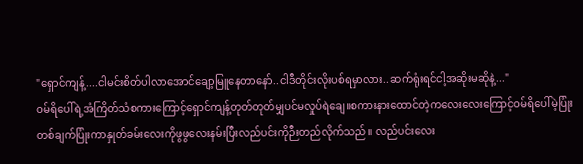"ရှောင်ကျန့်....ငါမင်းစိတ်ပါလာအောင်ချော့မြူနေတာနော်..ငါဒီတိုင်းလိုးပစ်ရမှာလား..ဆက်ရုံးရင်ငါ့အဆိုးမဆိုနဲ့..."
ဝမ်ရိပေါ်ရဲ့အံကြိတ်သံစကားကြောင့်ရှောင်ကျန့်တုတ်တုတ်မျှပင်မလှုပ်ရဲချေ။စကားနားထောင်တဲ့ကလေးလေးကြောင့်ဝမ်ရိပေါ်မဲ့ပြုံးတစ်ချက်ပြုံးကာနှုတ်ခမ်းလေးကိုဖွဖွလေးနမ်းပြီးလည်ပင်းကိုဉီးတည်လိုက်သည်။ လည်ပင်းလေး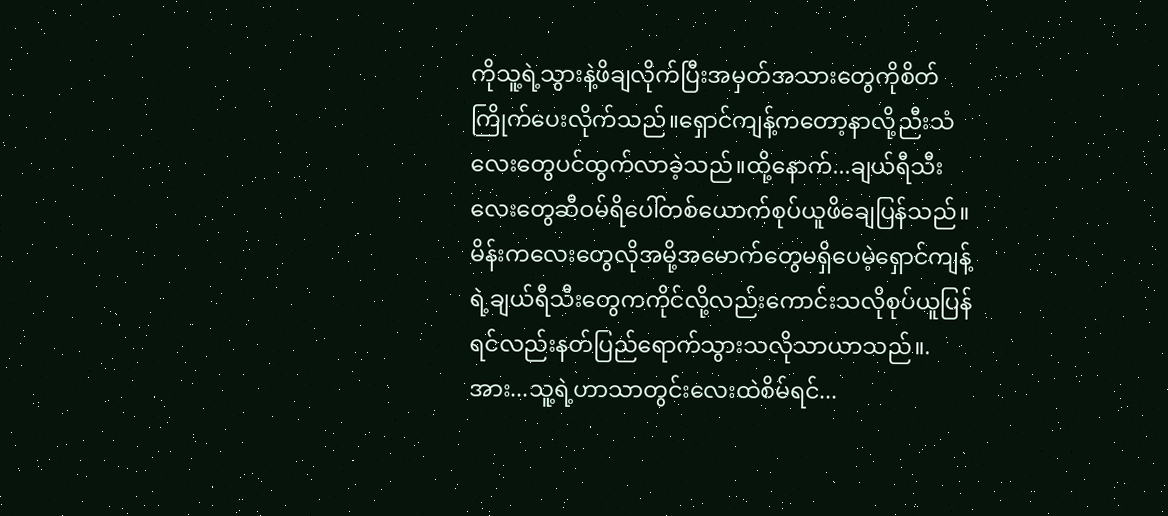ကိုသူ့ရဲ့သွားနဲ့ဖိချလိုက်ပြီးအမှတ်အသားတွေကိုစိတ်ကြိုက်ပေးလိုက်သည်။ရှောင်ကျန့်ကတော့နာလို့ညီးသံလေးတွေပင်ထွက်လာခဲ့သည်။ထို့နောက်...ချယ်ရီသီးလေးတွေဆီဝမ်ရိပေါ်တစ်ယောက်စုပ်ယူဖိချေပြန်သည်။မိန်းကလေးတွေလိုအမို့အမောက်တွေမရှိပေမဲ့ရှောင်ကျန့်ရဲ့ချယ်ရီသီးတွေကကိုင်လို့လည်းကောင်းသလိုစုပ်ယူပြန်ရင်လည်းနတ်ပြည်ရောက်သွားသလိုသာယာသည်။.အား...သူ့ရဲ့ဟာသာတွင်းလေးထဲစိမ်ရင်...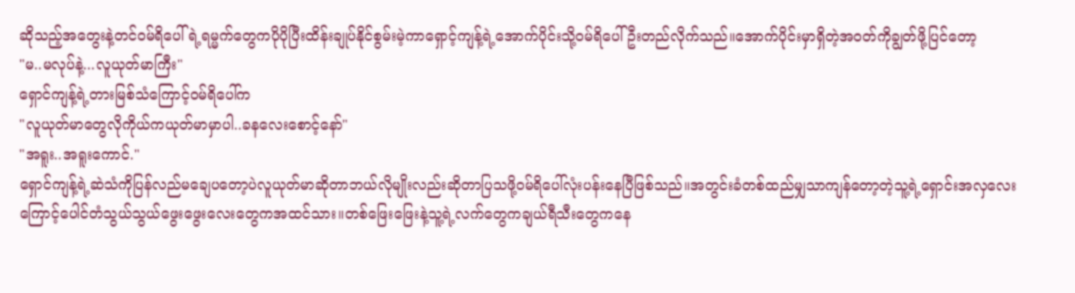ဆိုသည့်အတွေးနဲ့တင်ဝမ်ရိပေါ်ရဲ့ရမ္မက်တွေကပိုပိုပြီးထိန်းချုပ်နိုင်စွမ်းမဲ့ကာရှောင့်ကျန့်ရဲ့အောက်ပိုင်းသို့ဝမ်ရိပေါ်ဦးတည်လိုက်သည်။အောက်ပိုင်းမှာရှိတဲ့အဝတ်ကိုချွတ်ဖို့ပြင်တော့
"မ..မလုပ်နဲ့...လူယုတ်မာကြီး"
ရှောင်ကျန့်ရဲ့တားမြစ်သံကြောင့်ဝမ်ရိပေါ်က
"လူယုတ်မာတွေလိုကိုယ်ကယုတ်မာမှာပါ..ခနလေးစောင့်နော်"
"အရူး..အရူးကောင်."
ရှောင်ကျန့်ရဲ့ဆဲသံကိုပြန်လည်မချေပတော့ပဲလူယုတ်မာဆိုတာဘယ်လိုမျိုးလည်းဆိုတာပြသဖို့ဝမ်ရိပေါ်လုံးပန်းနေပြီဖြစ်သည်။အတွင်းခံတစ်ထည်မျှသာကျန်တော့တဲ့သူ့ရဲ့ရှောင်းအလှလေးကြောင့်ပေါင်တံသွယ်သွယ်ဖွေးဖွေးလေးတွေကအထင်သား။တစ်ဖြေးဖြေးနဲ့သူ့ရဲ့လက်တွေကချယ်ရီသီးတွေကနေ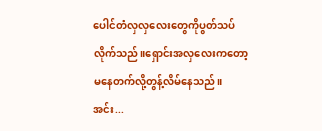ပေါင်တံလှလှလေးတွေကိုပွတ်သပ်လိုက်သည်။ရှောင်းအလှလေးကတော့မနေတက်လို့တွန့်လိမ်နေသည်။အင်း...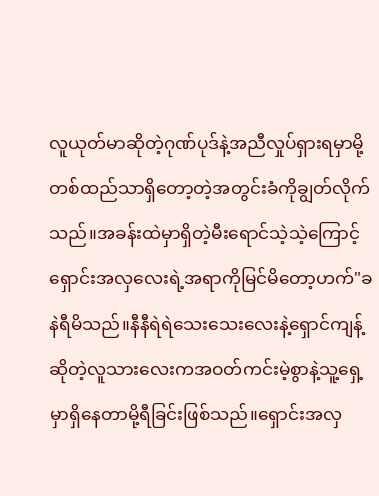လူယုတ်မာဆိုတဲ့ဂုဏ်ပုဒ်နဲ့အညီလှုပ်ရှားရမှာမို့တစ်ထည်သာရှိတော့တဲ့အတွင်းခံကိုချွတ်လိုက်သည်။အခန်းထဲမှာရှိတဲ့မီးရောင်သဲ့သဲ့ကြောင့်ရှောင်းအလှလေးရဲ့အရာကိုမြင်မိတော့ဟက်"ခနဲရီမိသည်။နီနီရဲရဲသေးသေးလေးနဲ့ရှောင်ကျန့်ဆိုတဲ့လူသားလေးကအဝတ်ကင်းမဲ့စွာနဲ့သူ့ရှေ့မှာရှိနေတာမို့ရီခြင်းဖြစ်သည်။ရှောင်းအလှ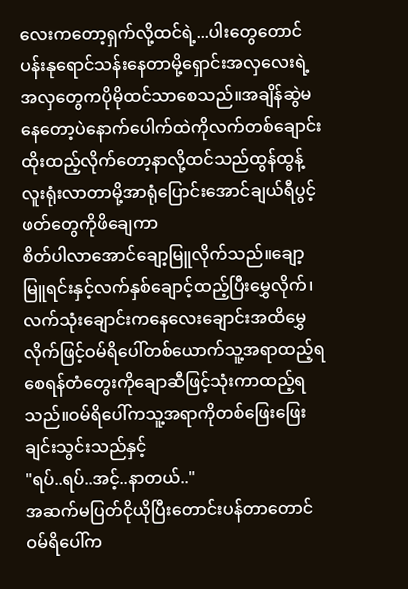လေးကတော့ရှက်လို့ထင်ရဲ့...ပါးတွေတောင်ပန်းနုရောင်သန်းနေတာမို့ရှောင်းအလှလေးရဲ့အလှတွေကပိုမိုထင်သာစေသည်။အချိန်ဆွဲမနေတော့ပဲနောက်ပေါက်ထဲကိုလက်တစ်ချောင်းထိုးထည့်လိုက်တော့နာလို့ထင်သည်ထွန်ထွန့်လူးရုံးလာတာမို့အာရုံပြောင်းအောင်ချယ်ရီပွင့်ဖတ်တွေကိုဖိချေကာ
စိတ်ပါလာအောင်ချော့မြူလိုက်သည်။ချော့မြူရင်းနှင့်လက်နှစ်ချောင့်ထည့်ပြီးမွှေလိုက်၊လက်သုံးချောင်းကနေလေးချောင်းအထိမွှေလိုက်ဖြင့်ဝမ်ရိပေါ်တစ်ယောက်သူ့အရာထည့်ရစေရန်တံတွေးကိုချောဆီဖြင့်သုံးကာထည့်ရသည်။ဝမ်ရိပေါ်ကသူ့အရာကိုတစ်ဖြေးဖြေးချင်းသွင်းသည်နှင့်
"ရပ်..ရပ်..အင့်..နာတယ်.."
အဆက်မပြတ်ငိုယိုပြီးတောင်းပန်တာတောင်ဝမ်ရိပေါ်က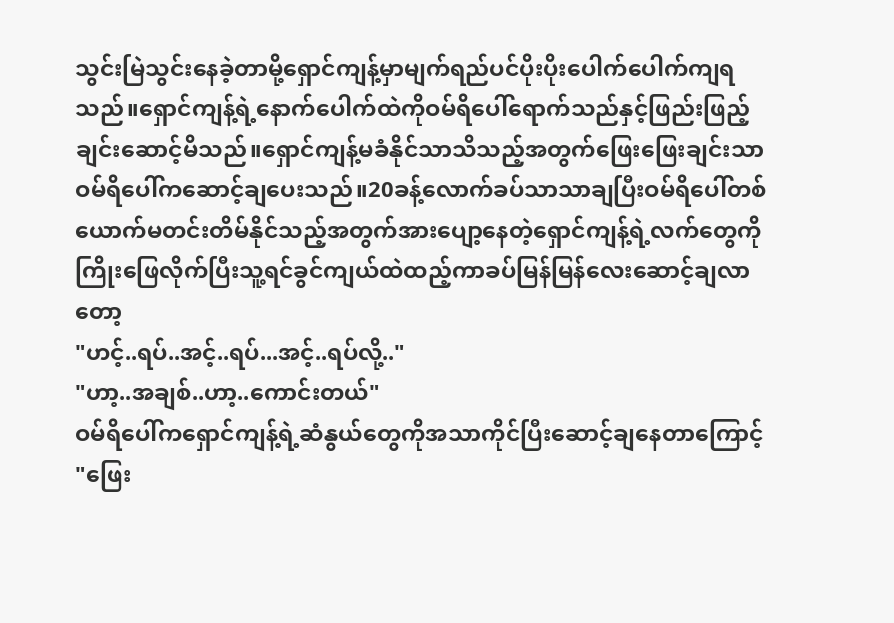သွင်းမြဲသွင်းနေခဲ့တာမို့ရှောင်ကျန့်မှာမျက်ရည်ပင်ပိုးပိုးပေါက်ပေါက်ကျရသည်။ရှောင်ကျန့်ရဲ့နောက်ပေါက်ထဲကိုဝမ်ရိပေါ်ရောက်သည်နှင့်ဖြည်းဖြည့်ချင်းဆောင့်မိသည်။ရှောင်ကျန့်မခံနိုင်သာသိသည့်အတွက်ဖြေးဖြေးချင်းသာဝမ်ရိပေါ်ကဆောင့်ချပေးသည်။20ခန့်လောက်ခပ်သာသာချပြီးဝမ်ရိပေါ်တစ်ယောက်မတင်းတိမ်နိုင်သည့်အတွက်အားပျော့နေတဲ့ရှောင်ကျန့်ရဲ့လက်တွေကိုကြိုးဖြေလိုက်ပြီးသူ့ရင်ခွင်ကျယ်ထဲထည့်ကာခပ်မြန်မြန်လေးဆောင့်ချလာတော့
"ဟင့်..ရပ်..အင့်..ရပ်...အင့်..ရပ်လို့.."
"ဟာ့..အချစ်..ဟာ့..ကောင်းတယ်"
ဝမ်ရိပေါ်ကရှောင်ကျန့်ရဲ့ဆံနွယ်တွေကိုအသာကိုင်ပြီးဆောင့်ချနေတာကြောင့်
"ဖြေး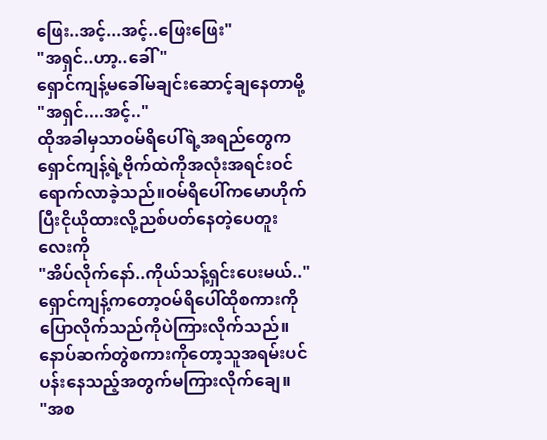ဖြေး..အင့်...အင့်..ဖြေးဖြေး"
"အရှင်..ဟာ့..ခေါ်"
ရှောင်ကျန့်မခေါ်မချင်းဆောင့်ချနေတာမို့
"အရှင်....အင့်.."
ထိုအခါမှသာဝမ်ရိပေါ်ရဲ့အရည်တွေကရှောင်ကျန့်ရဲ့ဗိုက်ထဲကိုအလုံးအရင်းဝင်ရောက်လာခဲ့သည်။ဝမ်ရိပေါ်ကမောဟိုက်ပြီးငိုယိုထားလို့ညစ်ပတ်နေတဲ့ပေတူးလေးကို
"အိပ်လိုက်နော်..ကိုယ်သန့်ရှင်းပေးမယ်.."
ရှောင်ကျန့်ကတော့ဝမ်ရိပေါ်ထိုစကားကိုပြောလိုက်သည်ကိုပဲကြားလိုက်သည်။နောပ်ဆက်တွဲစကားကိုတော့သူအရမ်းပင်ပန်းနေသည့်အတွက်မကြားလိုက်ချေ။
"အစ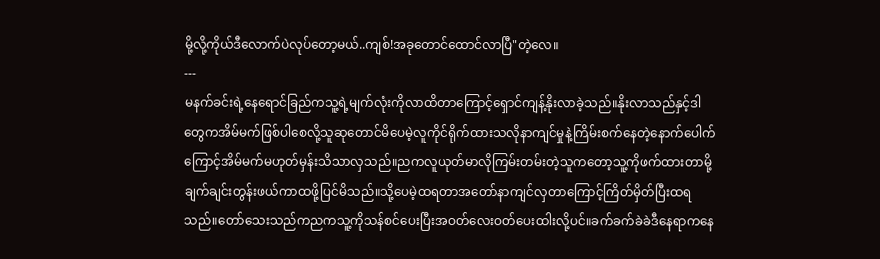မို့လို့ကိုယ်ဒီလောက်ပဲလုပ်တော့မယ်..ကျစ်!အခုတောင်ထောင်လာပြီ"တဲ့လေ။
---
မနက်ခင်းရဲ့နေရောင်ခြည်ကသူ့ရဲ့မျက်လုံးကိုလာထိတာကြောင့်ရှောင်ကျန့်နိုးလာခဲ့သည်။နိုးလာသည်နှင့်ဒါတွေကအိမ်မက်ဖြစ်ပါစေလို့သူဆုတောင်မိပေမဲ့လူကိုင်ရိုက်ထားသလိုနာကျင်မှုနဲ့ကြိမ်းစက်နေတဲ့နောက်ပေါက်ကြောင့်အိမ်မက်မဟုတ်မှန်းသိသာလှသည်။ညကလူယုတ်မာလိုကြမ်းတမ်းတဲ့သူကတော့သူ့ကိုဖက်ထားတာမို့ချက်ချင်းတွန်းဖယ်ကာထဖို့ပြင်မိသည်။သို့ပေမဲ့ထရတာအတော်နာကျင်လှတာကြောင့်ကြိတ်မှိတ်ပြီးထရသည်။တော်သေးသည်ကညကသူ့ကိုသန်စင်ပေးပြီးအဝတ်လေးဝတ်ပေးထါးလို့ပင်။ခက်ခက်ခဲခဲဒီနေရာကနေ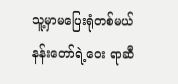သူ့မှာမပြေးရုံတစ်မယ်နန်းတော်ရဲ့ဝေး ရာဆီ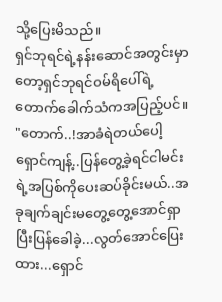သို့ပြေးမိသည်။
ရှင်ဘုရင်ရဲ့နန်းဆောင်အတွင်းမှာတော့ရှင်ဘုရင်ဝမ်ရိပေါ်ရဲ့တောက်ခေါက်သံကအပြည့်ပင်။
"တောက်..!အာခံရဲတယ်ပေါ့ရှောင်ကျန့်..ပြန်တွေ့ခဲ့ရင်ငါမင်းရဲ့အပြစ်ကိုပေးဆပ်ခိုင်းမယ်..အခုချက်ချင်းမတွေ့တွေ့အောင်ရှာပြီးပြန်ခေါခဲ့...လွတ်အောင်ပြေးထား...ရှောင်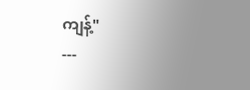ကျန့်"
---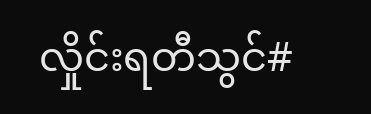လှိုင်းရတီသွင်#